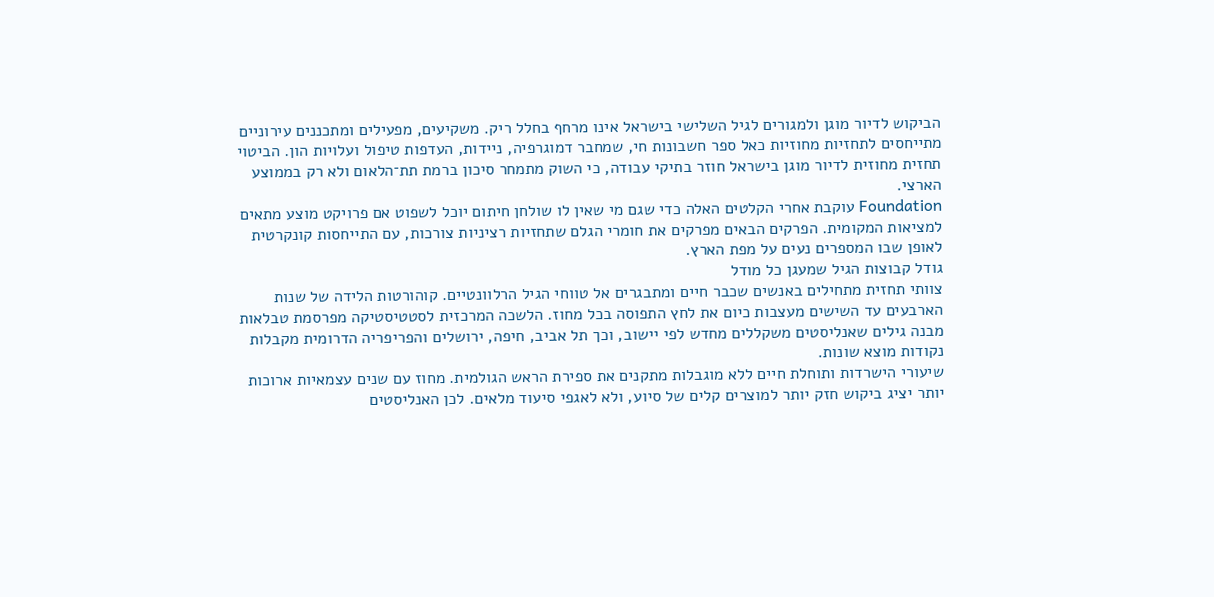הביקוש לדיור מוגן ולמגורים לגיל השלישי בישראל אינו מרחף בחלל ריק. משקיעים, מפעילים ומתכננים עירוניים מתייחסים לתחזיות מחוזיות כאל ספר חשבונות חי, שמחבר דמוגרפיה, ניידות, העדפות טיפול ועלויות הון. הביטוי תחזית מחוזית לדיור מוגן בישראל חוזר בתיקי עבודה, כי השוק מתמחר סיכון ברמת תת־הלאום ולא רק בממוצע הארצי.
Foundation עוקבת אחרי הקלטים האלה כדי שגם מי שאין לו שולחן חיתום יוכל לשפוט אם פרויקט מוצע מתאים למציאות המקומית. הפרקים הבאים מפרקים את חומרי הגלם שתחזיות רציניות צורכות, עם התייחסות קונקרטית לאופן שבו המספרים נעים על מפת הארץ.
גודל קבוצות הגיל שמעגן כל מודל
צוותי תחזית מתחילים באנשים שכבר חיים ומתבגרים אל טווחי הגיל הרלוונטיים. קוהורטות הלידה של שנות הארבעים עד השישים מעצבות כיום את לחץ התפוסה בכל מחוז. הלשכה המרכזית לסטטיסטיקה מפרסמת טבלאות מבנה גילים שאנליסטים משקללים מחדש לפי יישוב, וכך תל אביב, חיפה, ירושלים והפריפריה הדרומית מקבלות נקודות מוצא שונות.
שיעורי הישרדות ותוחלת חיים ללא מוגבלות מתקנים את ספירת הראש הגולמית. מחוז עם שנים עצמאיות ארוכות יותר יציג ביקוש חזק יותר למוצרים קלים של סיוע, ולא לאגפי סיעוד מלאים. לכן האנליסטים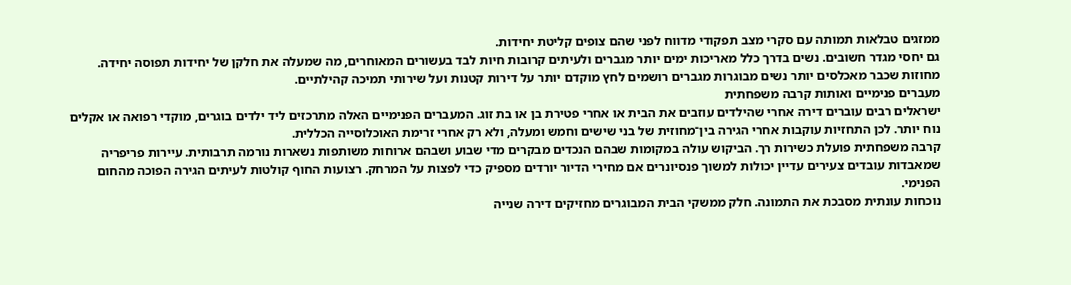ממזגים טבלאות תמותה עם סקרי מצב תפקודי מדווח לפני שהם צופים קליטת יחידות.
גם יחסי מגדר חשובים. נשים בדרך כלל מאריכות ימים יותר מגברים ולעיתים קרובות חיות לבד בעשורים המאוחרים, מה שמעלה את חלקן של יחידות תפוסה יחידה. מחוזות שכבר מאכלסים יותר נשים מבוגרות מגברים רושמים לחץ מוקדם יותר על דירות קטנות ועל שירותי תמיכה קהילתיים.
מעברים פנימיים ואותות קרבה משפחתית
ישראלים רבים עוברים דירה אחרי שהילדים עוזבים את הבית או אחרי פטירת בן או בת זוג. המעברים הפנימיים האלה מתרכזים ליד ילדים בוגרים, מוקדי רפואה או אקלים נוח יותר. לכן התחזיות עוקבות אחרי הגירה בין־מחוזית של בני שישים וחמש ומעלה, ולא רק אחרי זרימת האוכלוסייה הכללית.
קרבה משפחתית פועלת כשירות רך. הביקוש עולה במקומות שבהם הנכדים מבקרים מדי שבוע ושבהם ארוחות משותפות נשארות נורמה תרבותית. עיירות פריפריה שמאבדות עובדים צעירים עדיין יכולות למשוך פנסיונרים אם מחירי הדיור יורדים מספיק כדי לפצות על המרחק. רצועות החוף קולטות לעיתים הגירה הפוכה מהחום הפנימי.
נוכחות עונתית מסבכת את התמונה. חלק ממשקי הבית המבוגרים מחזיקים דירה שנייה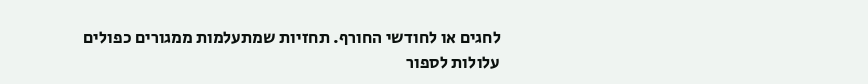לחגים או לחודשי החורף. תחזיות שמתעלמות ממגורים כפולים עלולות לספור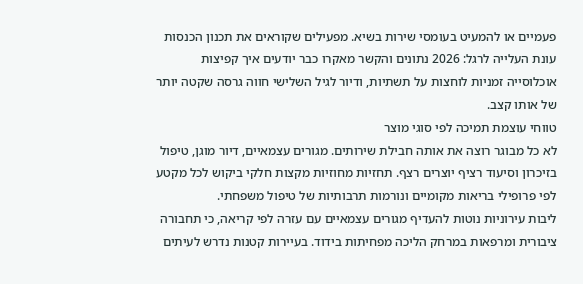פעמיים או להמעיט בעומסי שירות בשיא. מפעילים שקוראים את תכנון הכנסות עונת העלייה לרגל: 2026 נתונים והקשר מאקרו כבר יודעים איך קפיצות אוכלוסייה זמניות לוחצות על תשתיות, ודיור לגיל השלישי חווה גרסה שקטה יותר של אותו קצב.
טווחי עוצמת תמיכה לפי סוגי מוצר
לא כל מבוגר רוצה את אותה חבילת שירותים. מגורים עצמאיים, דיור מוגן, טיפול בזיכרון וסיעוד רציף יוצרים רצף. תחזיות מחוזיות מקצות חלקי ביקוש לכל מקטע לפי פרופילי בריאות מקומיים ונורמות תרבותיות של טיפול משפחתי.
ליבות עירוניות נוטות להעדיף מגורים עצמאיים עם עזרה לפי קריאה, כי תחבורה ציבורית ומרפאות במרחק הליכה מפחיתות בידוד. בעיירות קטנות נדרש לעיתים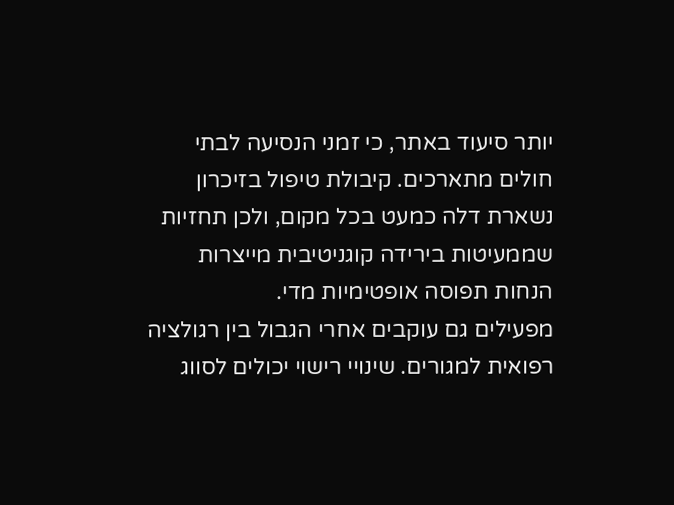יותר סיעוד באתר, כי זמני הנסיעה לבתי חולים מתארכים. קיבולת טיפול בזיכרון נשארת דלה כמעט בכל מקום, ולכן תחזיות שממעיטות בירידה קוגניטיבית מייצרות הנחות תפוסה אופטימיות מדי.
מפעילים גם עוקבים אחרי הגבול בין רגולציה רפואית למגורים. שינויי רישוי יכולים לסווג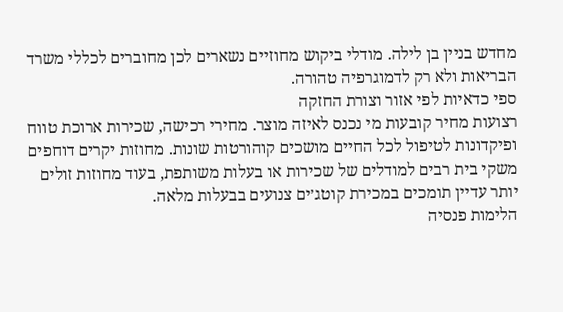מחדש בניין בן לילה. מודלי ביקוש מחוזיים נשארים לכן מחוברים לכללי משרד הבריאות ולא רק לדמוגרפיה טהורה.
ספי כדאיות לפי אזור וצורת החזקה
רצועות מחיר קובעות מי נכנס לאיזה מוצר. מחירי רכישה, שכירות ארוכת טווח ופיקדונות לטיפול לכל החיים מושכים קוהורטות שונות. מחוזות יקרים דוחפים משקי בית רבים למודלים של שכירות או בעלות משותפת, בעוד מחוזות זולים יותר עדיין תומכים במכירת קוטג׳ים צנועים בבעלות מלאה.
הלימות פנסיה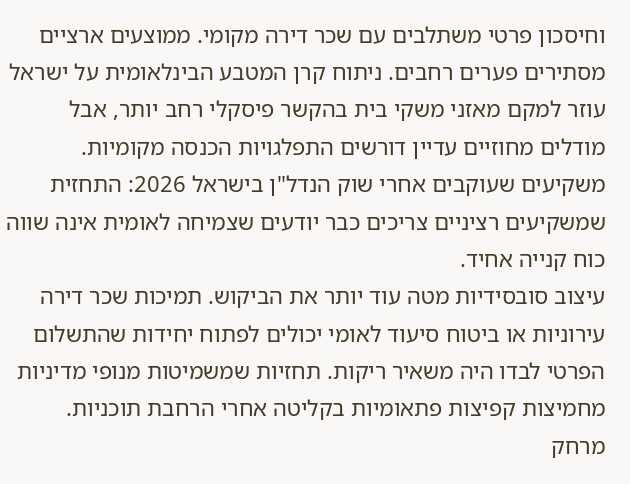וחיסכון פרטי משתלבים עם שכר דירה מקומי. ממוצעים ארציים מסתירים פערים רחבים. ניתוח קרן המטבע הבינלאומית על ישראל עוזר למקם מאזני משקי בית בהקשר פיסקלי רחב יותר, אבל מודלים מחוזיים עדיין דורשים התפלגויות הכנסה מקומיות. משקיעים שעוקבים אחרי שוק הנדל"ן בישראל 2026: התחזית שמשקיעים רציניים צריכים כבר יודעים שצמיחה לאומית אינה שווה כוח קנייה אחיד.
עיצוב סובסידיות מטה עוד יותר את הביקוש. תמיכות שכר דירה עירוניות או ביטוח סיעוד לאומי יכולים לפתוח יחידות שהתשלום הפרטי לבדו היה משאיר ריקות. תחזיות שמשמיטות מנופי מדיניות מחמיצות קפיצות פתאומיות בקליטה אחרי הרחבת תוכניות.
מרחק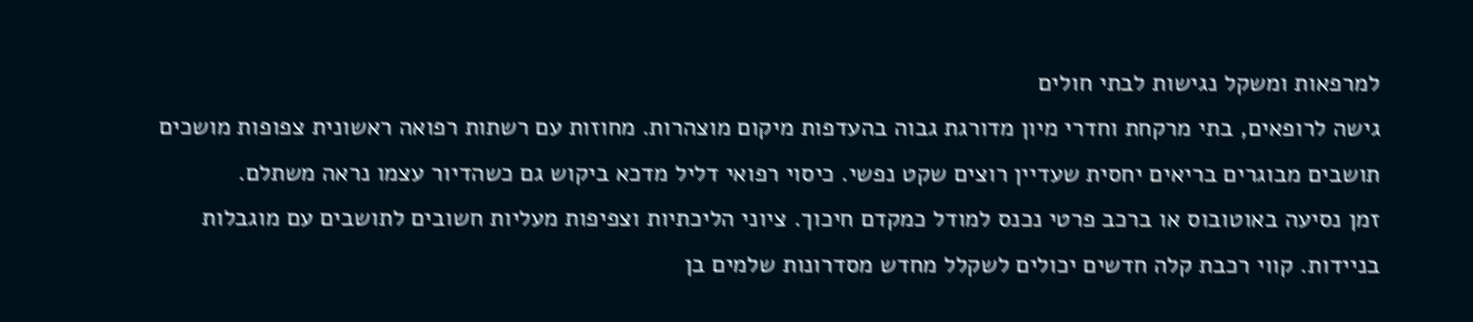למרפאות ומשקל נגישות לבתי חולים
גישה לרופאים, בתי מרקחת וחדרי מיון מדורגת גבוה בהעדפות מיקום מוצהרות. מחוזות עם רשתות רפואה ראשונית צפופות מושכים תושבים מבוגרים בריאים יחסית שעדיין רוצים שקט נפשי. כיסוי רפואי דליל מדכא ביקוש גם כשהדיור עצמו נראה משתלם.
זמן נסיעה באוטובוס או ברכב פרטי נכנס למודל כמקדם חיכוך. ציוני הליכתיות וצפיפות מעליות חשובים לתושבים עם מוגבלות בניידות. קווי רכבת קלה חדשים יכולים לשקלל מחדש מסדרונות שלמים בן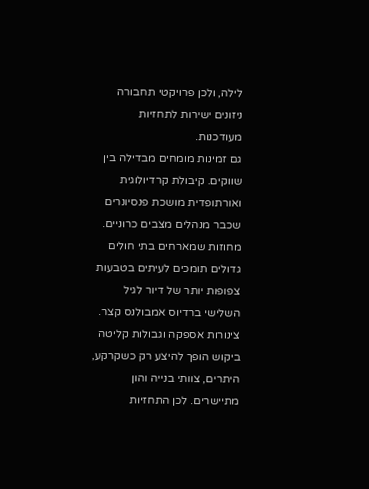לילה, ולכן פרויקטי תחבורה ניזונים ישירות לתחזיות מעודכנות.
גם זמינות מומחים מבדילה בין שווקים. קיבולת קרדיולוגית ואורתופדית מושכת פנסיונרים שכבר מנהלים מצבים כרוניים. מחוזות שמארחים בתי חולים גדולים תומכים לעיתים בטבעות צפופות יותר של דיור לגיל השלישי ברדיוס אמבולנס קצר.
צינורות אספקה וגבולות קליטה
ביקוש הופך להיצע רק כשקרקע, היתרים, צוותי בנייה והון מתיישרים. לכן התחזיות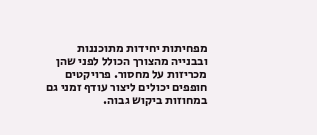מפחיתות יחידות מתוכננות ובבנייה מהצורך הכולל לפני שהן מכריזות על מחסור. פרויקטים חופפים יכולים ליצור עודף זמני גם במחוזות ביקוש גבוה.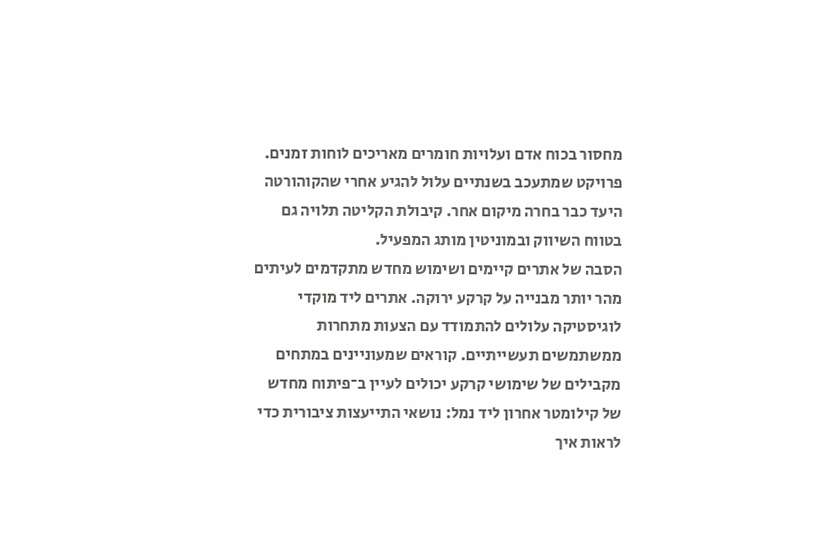מחסור בכוח אדם ועלויות חומרים מאריכים לוחות זמנים. פרויקט שמתעכב בשנתיים עלול להגיע אחרי שהקוהורטה היעד כבר בחרה מיקום אחר. קיבולת הקליטה תלויה גם בטווח השיווק ובמוניטין מותג המפעיל.
הסבה של אתרים קיימים ושימוש מחדש מתקדמים לעיתים מהר יותר מבנייה על קרקע ירוקה. אתרים ליד מוקדי לוגיסטיקה עלולים להתמודד עם הצעות מתחרות ממשתמשים תעשייתיים. קוראים שמעוניינים במתחים מקבילים של שימושי קרקע יכולים לעיין ב־פיתוח מחדש של קילומטר אחרון ליד נמל: נושאי התייעצות ציבורית כדי לראות איך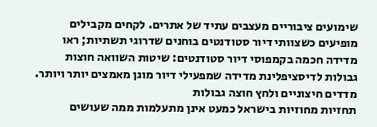שימועים ציבוריים מעצבים עתיד של אתרים. לקחים מקבילים מופיעים כשצוותי דיור סטודנטים בוחנים שדרוגי תשתיות; ראו מדידה חכמה בקמפוסי דיור סטודנטים: שיטות השוואה חוצות גבולות לדיסציפלינת מדידה שמפעילי דיור מוגן מאמצים יותר ויותר.
מדדים חיצוניים ולחץ חוצה גבולות
תחזיות מחוזיות בישראל כמעט אינן מתעלמות ממה שעושים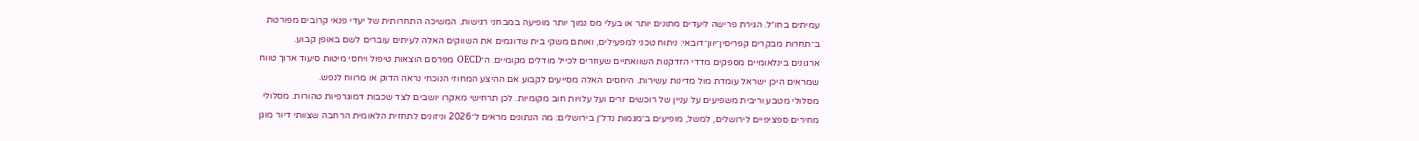עמיתים בחו״ל. הגירת פרישה ליעדים מתונים יותר או בעלי מס נמוך יותר מופיעה במבחני רגישות. המשיכה התחרותית של יעדי פנאי קרובים מפורטת ב־תחרות מבקרים קפריסין־יוון־דובאי: ניתוח טכני למפעילים, ואותם משקי בית שדוגמים את השווקים האלה לעיתים עוברים לשם באופן קבוע.
ארגונים בינלאומיים מספקים מדדי הזדקנות השוואתיים שעוזרים לכייל מודלים מקומיים. ה־OECD מפרסם הוצאות טיפול ויחסי מיטות סיעוד ארוך טווח שמראים היכן ישראל עומדת מול מדינות עשירות. היחסים האלה מסייעים לקבוע אם ההיצע המחוזי הנוכחי נראה הדוק או מרווח לנפש.
מסלולי מטבע וריבית משפיעים על עניין של רוכשים זרים ועל עלויות חוב מקומיות. לכן תרחישי מאקרו יושבים לצד שכבות דמוגרפיות טהורות. מסלולי מחירים ספציפיים לירושלים, למשל, מופיעים ב־מגמות נדל״ן בירושלים: מה הנתונים מראים ל־2026 וניזונים לתחזית הלאומית הרחבה שצוותי דיור מוגן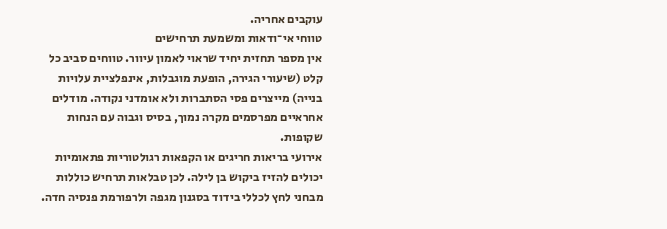עוקבים אחריה.
טווחי אי־ודאות ומשמעת תרחישים
אין מספר תחזית יחיד שראוי לאמון עיוור. טווחים סביב כל קלט (שיעורי הגירה, הופעת מוגבלות, אינפלציית עלויות בנייה) מייצרים פסי הסתברות ולא אומדני נקודה. מודלים אחראיים מפרסמים מקרה נמוך, בסיס וגבוה עם הנחות שקופות.
אירועי בריאות חריגים או הקפאות רגולטוריות פתאומיות יכולים להזיז ביקוש בן לילה. לכן טבלאות תרחיש כוללות מבחני לחץ לכללי בידוד בסגנון מגפה ולרפורמת פנסיה חדה.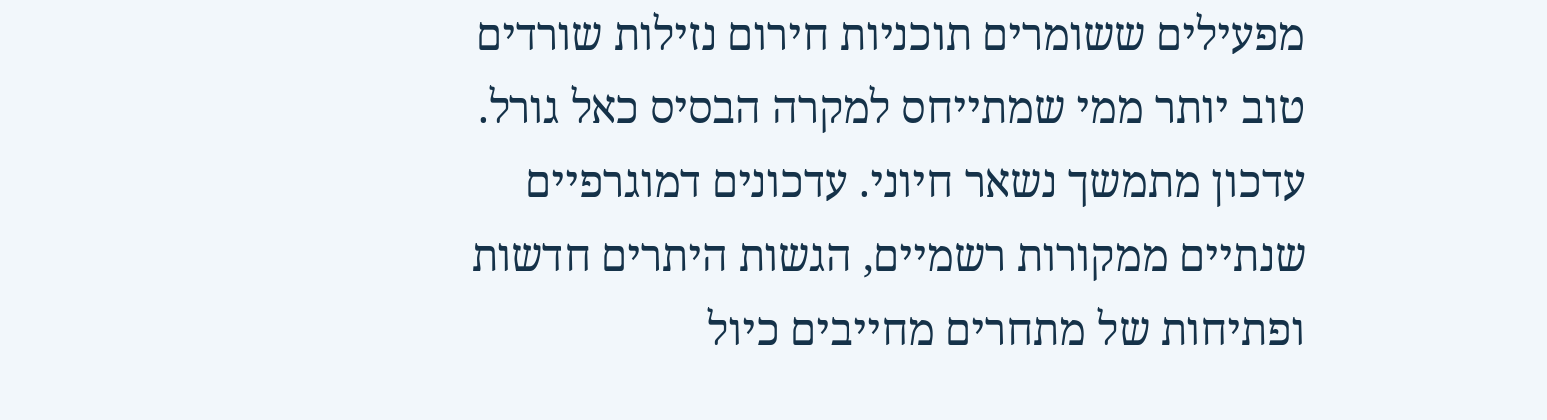מפעילים ששומרים תוכניות חירום נזילות שורדים טוב יותר ממי שמתייחס למקרה הבסיס כאל גורל.
עדכון מתמשך נשאר חיוני. עדכונים דמוגרפיים שנתיים ממקורות רשמיים, הגשות היתרים חדשות ופתיחות של מתחרים מחייבים כיול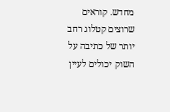מחדש. קוראים שרוצים קטלוג רחב יותר של כתיבה על השוק יכולים לעיין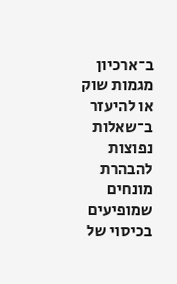ב־ארכיון מגמות שוק או להיעזר ב־שאלות נפוצות להבהרת מונחים שמופיעים בכיסוי של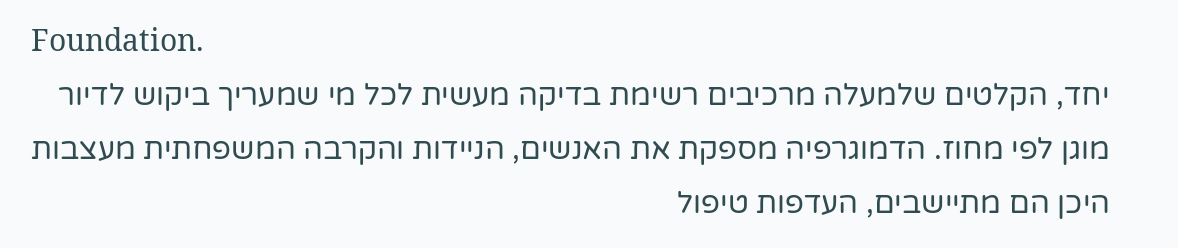Foundation.
יחד, הקלטים שלמעלה מרכיבים רשימת בדיקה מעשית לכל מי שמעריך ביקוש לדיור מוגן לפי מחוז. הדמוגרפיה מספקת את האנשים, הניידות והקרבה המשפחתית מעצבות היכן הם מתיישבים, העדפות טיפול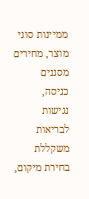ממיינות סוגי מוצר, מחירים מסננים כניסה, נגישות לבריאות משקללת בחירת מיקום,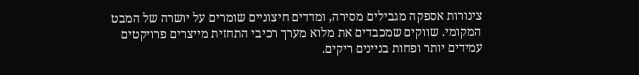צינורות אספקה מגבילים מסירה, ומדדים חיצוניים שומרים על יושרה של המבט המקומי. שווקים שמכבדים את מלוא מערך רכיבי התחזית מייצרים פרויקטים עמידים יותר ופחות בניינים ריקים.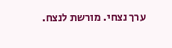ערך נצחי. מורשת לנצח.